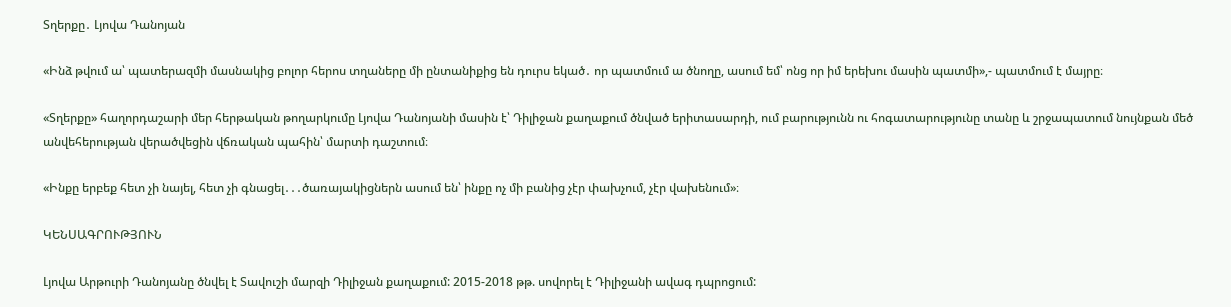Տղերքը․ Լյովա Դանոյան

«Ինձ թվում ա՝ պատերազմի մասնակից բոլոր հերոս տղաները մի ընտանիքից են դուրս եկած․ որ պատմում ա ծնողը, ասում եմ՝ ոնց որ իմ երեխու մասին պատմի»,- պատմում է մայրը։

«Տղերքը» հաղորդաշարի մեր հերթական թողարկումը Լյովա Դանոյանի մասին է՝ Դիլիջան քաղաքում ծնված երիտասարդի, ում բարությունն ու հոգատարությունը տանը և շրջապատում նույնքան մեծ անվեհերության վերածվեցին վճռական պահին՝ մարտի դաշտում։

«Ինքը երբեք հետ չի նայել, հետ չի գնացել․․․ծառայակիցներն ասում են՝ ինքը ոչ մի բանից չէր փախչում, չէր վախենում»։

ԿԵՆՍԱԳՐՈՒԹՅՈՒՆ

Լյովա Արթուրի Դանոյանը ծնվել է Տավուշի մարզի Դիլիջան քաղաքում: 2015-2018 թթ. սովորել է Դիլիջանի ավագ դպրոցում: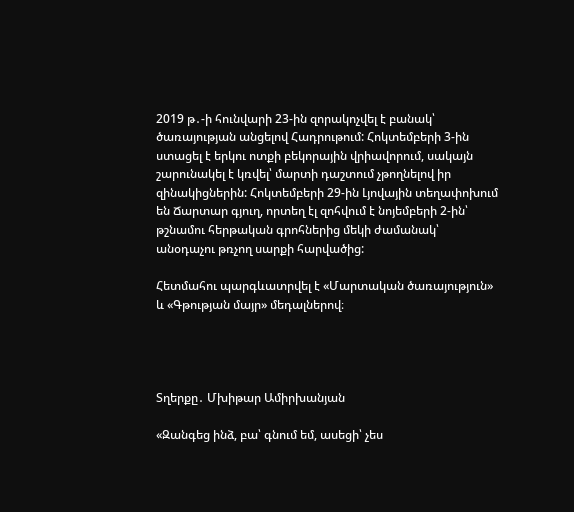2019 թ․-ի հունվարի 23-ին զորակոչվել է բանակ՝ ծառայության անցելով Հադրութում: Հոկտեմբերի 3-ին ստացել է երկու ոտքի բեկորային վրիավորում, սակայն շարունակել է կռվել՝ մարտի դաշտում չթողնելով իր զինակիցներին: Հոկտեմբերի 29-ին Լյովային տեղափոխում են Ճարտար գյուղ, որտեղ էլ զոհվում է նոյեմբերի 2-ին՝ թշնամու հերթական գրոհներից մեկի ժամանակ՝ անօդաչու թռչող սարքի հարվածից:

Հետմահու պարգևատրվել է «Մարտական ծառայություն» և «Գթության մայր» մեդալներով։




Տղերքը․ Մխիթար Ամիրխանյան

«Զանգեց ինձ, բա՝ գնում եմ, ասեցի՝ չես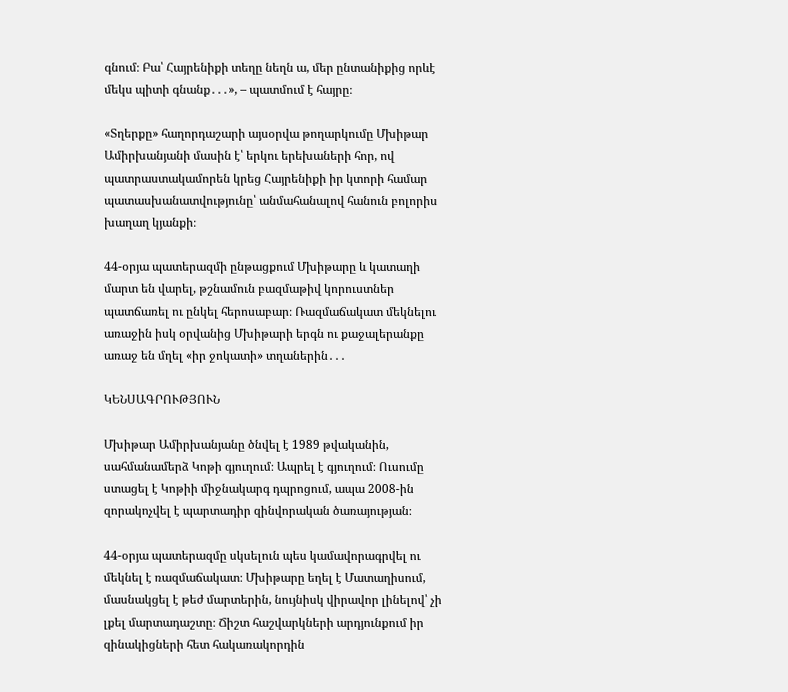գնում։ Բա՝ Հայրենիքի տեղը նեղն ա, մեր ընտանիքից որևէ մեկս պիտի գնանք․․․», – պատմում է հայրը։

«Տղերքը» հաղորդաշարի այսօրվա թողարկումը Մխիթար Ամիրխանյանի մասին է՝ երկու երեխաների հոր, ով պատրաստակամորեն կրեց Հայրենիքի իր կտորի համար պատասխանատվությունը՝ անմահանալով հանուն բոլորիս խաղաղ կյանքի։

44-օրյա պատերազմի ընթացքում Մխիթարը և կատաղի մարտ են վարել, թշնամուն բազմաթիվ կորուստներ պատճառել ու ընկել հերոսաբար։ Ռազմաճակատ մեկնելու առաջին իսկ օրվանից Մխիթարի երգն ու քաջալերանքը առաջ են մղել «իր ջոկատի» տղաներին․․․

ԿԵՆՍԱԳՐՈՒԹՅՈՒՆ

Մխիթար Ամիրխանյանը ծնվել է 1989 թվականին, սահմանամերձ Կոթի գյուղում։ Ապրել է գյուղում։ Ուսումը ստացել է Կոթիի միջնակարգ դպրոցում, ապա 2008-ին զորակոչվել է պարտադիր զինվորական ծառայության։

44-օրյա պատերազմը սկսելուն պես կամավորագրվել ու մեկնել է ռազմաճակատ։ Մխիթարը եղել է Մատաղիսում, մասնակցել է թեժ մարտերին, նույնիսկ վիրավոր լինելով՝ չի լքել մարտադաշտը։ Ճիշտ հաշվարկների արդյունքում իր զինակիցների հետ հակառակորդին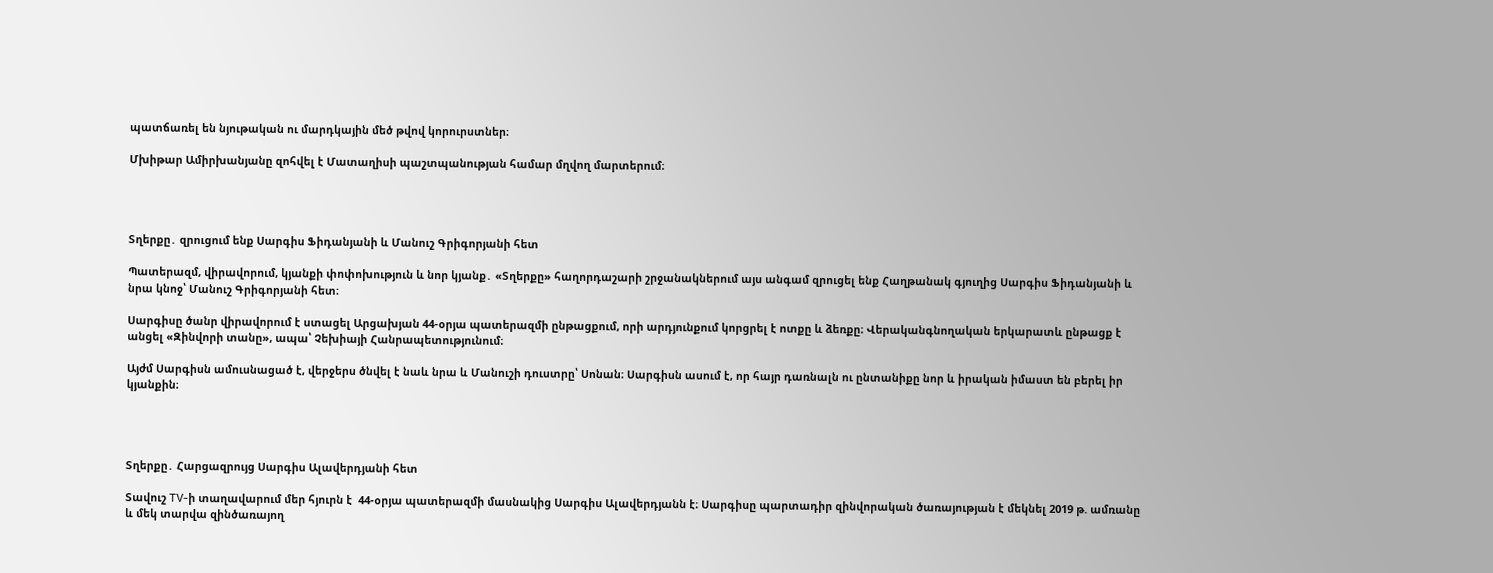պատճառել են նյութական ու մարդկային մեծ թվով կորուրստներ։

Մխիթար Ամիրխանյանը զոհվել է Մատաղիսի պաշտպանության համար մղվող մարտերում։




Տղերքը․ զրուցում ենք Սարգիս Ֆիդանյանի և Մանուշ Գրիգորյանի հետ

Պատերազմ, վիրավորում, կյանքի փոփոխություն և նոր կյանք․ «Տղերքը» հաղորդաշարի շրջանակներում այս անգամ զրուցել ենք Հաղթանակ գյուղից Սարգիս Ֆիդանյանի և նրա կնոջ՝ Մանուշ Գրիգորյանի հետ։

Սարգիսը ծանր վիրավորում է ստացել Արցախյան 44-օրյա պատերազմի ընթացքում, որի արդյունքում կորցրել է ոտքը և ձեռքը։ Վերականգնողական երկարատև ընթացք է անցել «Զինվորի տանը», ապա՝ Չեխիայի Հանրապետությունում։

Այժմ Սարգիսն ամուսնացած է, վերջերս ծնվել է նաև նրա և Մանուշի դուստրը՝ Սոնան։ Սարգիսն ասում է, որ հայր դառնալն ու ընտանիքը նոր և իրական իմաստ են բերել իր կյանքին։




Տղերքը․ Հարցազրույց Սարգիս Ալավերդյանի հետ

Տավուշ TV-ի տաղավարում մեր հյուրն է  44-օրյա պատերազմի մասնակից Սարգիս Ալավերդյանն է։ Սարգիսը պարտադիր զինվորական ծառայության է մեկնել 2019 թ. ամռանը և մեկ տարվա զինծառայող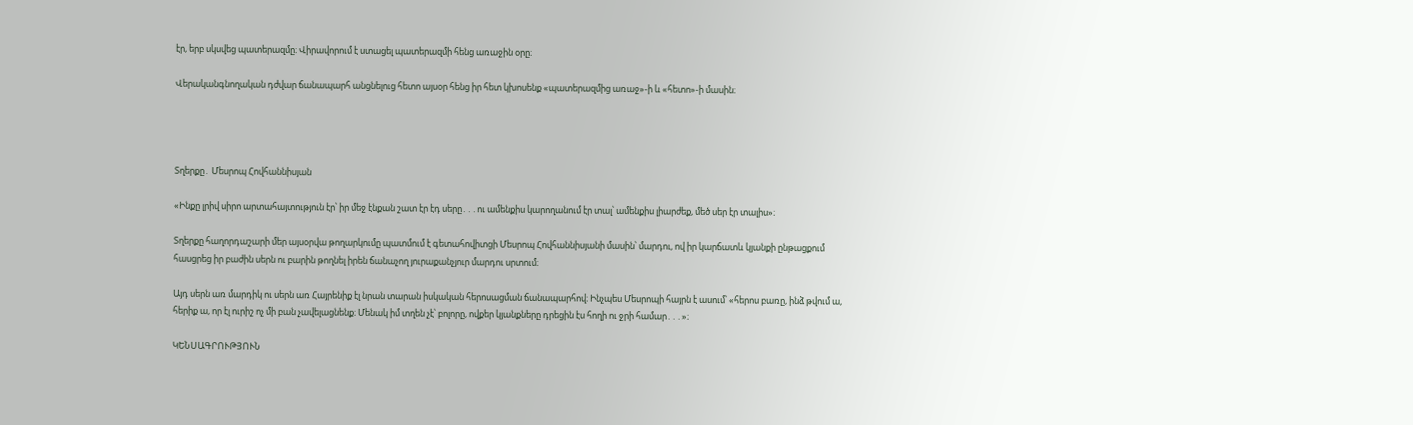էր, երբ սկսվեց պատերազմը։ Վիրավորում է ստացել պատերազմի հենց առաջին օրը։

Վերականգնողական դժվար ճանապարհ անցնելուց հետո այսօր հենց իր հետ կխոսենք «պատերազմից առաջ»-ի և «հետո»-ի մասին։




Տղերքը․ Մեսրոպ Հովհաննիսյան

«Ինքը լրիվ սիրո արտահայտություն էր՝ իր մեջ էնքան շատ էր էդ սերը․․․ու ամենքիս կարողանում էր տալ՝ ամենքիս լիարժեք, մեծ սեր էր տալիս»։

Տղերքը հաղորդաշարի մեր այսօրվա թողարկումը պատմում է գետահովիտցի Մեսրոպ Հովհաննիսյանի մասին՝ մարդու, ով իր կարճատև կյանքի ընթացքում հասցրեց իր բաժին սերն ու բարին թողնել իրեն ճանաչող յուրաքանչյուր մարդու սրտում։

Այդ սերն առ մարդիկ ու սերն առ Հայրենիք էլ նրան տարան իսկական հերոսացման ճանապարհով։ Ինչպես Մեսրոպի հայրն է ասում՝ «հերոս բառը, ինձ թվում ա, հերիք ա, որ էլ ուրիշ ոչ մի բան չավելացնենք։ Մենակ իմ տղեն չէ՝ բոլորը, ովքեր կյանքները դրեցին էս հողի ու ջրի համար․․․»։

ԿԵՆՍԱԳՐՈՒԹՅՈՒՆ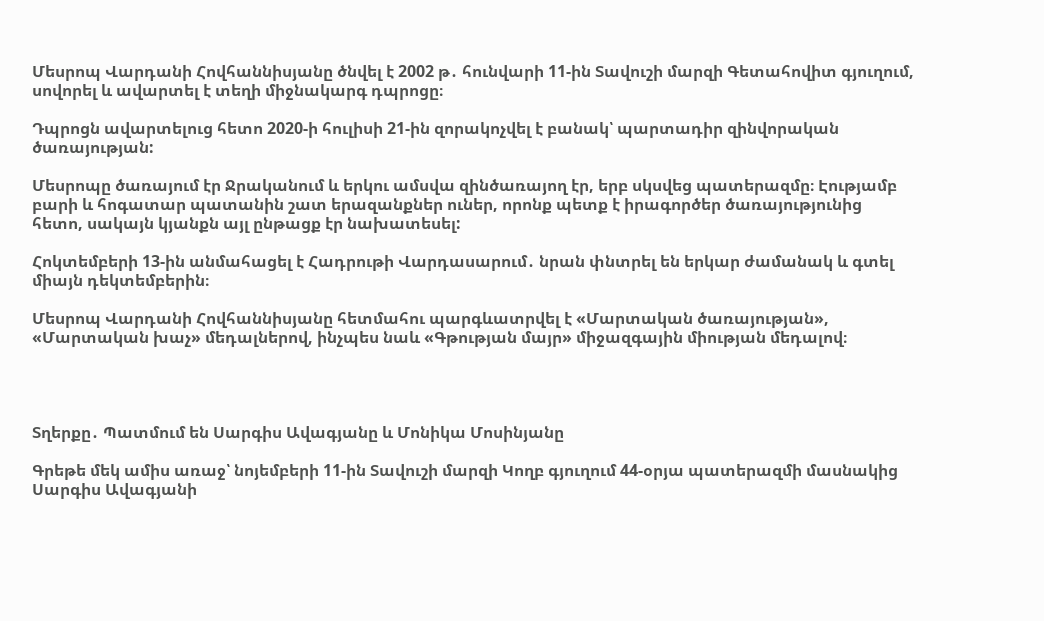Մեսրոպ Վարդանի Հովհաննիսյանը ծնվել է 2002 թ․ հունվարի 11-ին Տավուշի մարզի Գետահովիտ գյուղում, սովորել և ավարտել է տեղի միջնակարգ դպրոցը։

Դպրոցն ավարտելուց հետո 2020-ի հուլիսի 21-ին զորակոչվել է բանակ՝ պարտադիր զինվորական ծառայության:

Մեսրոպը ծառայում էր Ջրականում և երկու ամսվա զինծառայող էր, երբ սկսվեց պատերազմը։ Էությամբ բարի և հոգատար պատանին շատ երազանքներ ուներ, որոնք պետք է իրագործեր ծառայությունից հետո, սակայն կյանքն այլ ընթացք էր նախատեսել:

Հոկտեմբերի 13-ին անմահացել է Հադրութի Վարդասարում․ նրան փնտրել են երկար ժամանակ և գտել միայն դեկտեմբերին։

Մեսրոպ Վարդանի Հովհաննիսյանը հետմահու պարգևատրվել է «Մարտական ծառայության», «Մարտական խաչ» մեդալներով, ինչպես նաև «Գթության մայր» միջազգային միության մեդալով։




Տղերքը․ Պատմում են Սարգիս Ավագյանը և Մոնիկա Մոսինյանը

Գրեթե մեկ ամիս առաջ՝ նոյեմբերի 11-ին Տավուշի մարզի Կողբ գյուղում 44-օրյա պատերազմի մասնակից Սարգիս Ավագյանի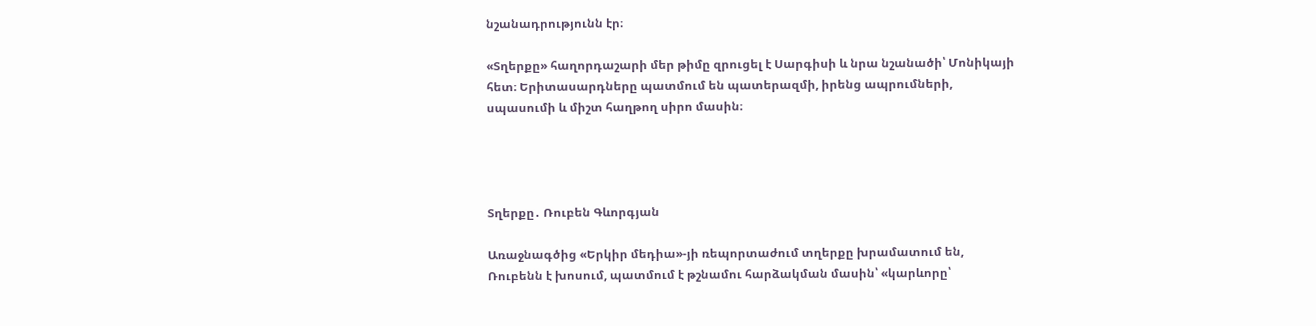նշանադրությունն էր։

«Տղերքը» հաղորդաշարի մեր թիմը զրուցել է Սարգիսի և նրա նշանածի՝ Մոնիկայի հետ։ Երիտասարդները պատմում են պատերազմի, իրենց ապրումների, սպասումի և միշտ հաղթող սիրո մասին։




Տղերքը․ Ռուբեն Գևորգյան

Առաջնագծից «Երկիր մեդիա»-յի ռեպորտաժում տղերքը խրամատում են, Ռուբենն է խոսում, պատմում է թշնամու հարձակման մասին՝ «կարևորը՝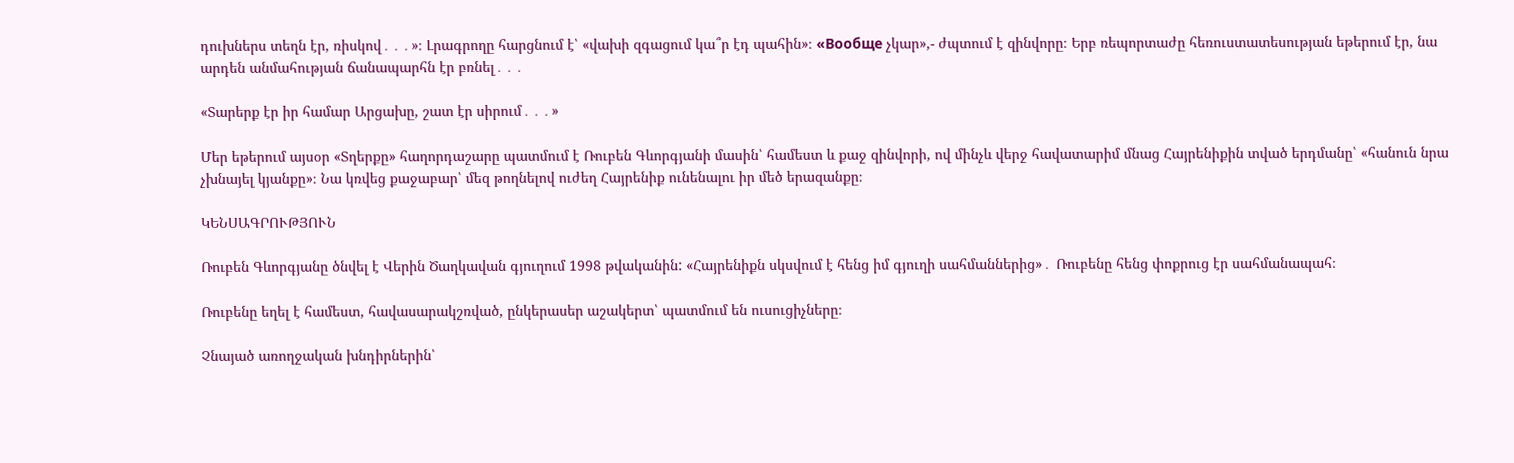դուխներս տեղն էր, ռիսկով․․․»։ Լրագրողը հարցնում է՝ «վախի զգացում կա՞ր էդ պահին»։ «Вообще չկար»,- ժպտում է զինվորը։ Երբ ռեպորտաժը հեռուստատեսության եթերում էր, նա արդեն անմահության ճանապարհն էր բռնել․․․

«Տարերք էր իր համար Արցախը, շատ էր սիրում․․․»

Մեր եթերում այսօր «Տղերքը» հաղորդաշարը պատմում է Ռուբեն Գևորգյանի մասին՝ համեստ և քաջ զինվորի, ով մինչև վերջ հավատարիմ մնաց Հայրենիքին տված երդմանը՝ «հանուն նրա չխնայել կյանքը»։ Նա կռվեց քաջաբար՝ մեզ թողնելով ուժեղ Հայրենիք ունենալու իր մեծ երազանքը։

ԿԵՆՍԱԳՐՈՒԹՅՈՒՆ

Ռուբեն Գևորգյանը ծնվել է Վերին Ծաղկավան գյուղում 1998 թվականին: «Հայրենիքն սկսվում է հենց իմ գյուղի սահմաններից»․ Ռուբենը հենց փոքրուց էր սահմանապահ։

Ռուբենը եղել է համեստ, հավասարակշռված, ընկերասեր աշակերտ՝ պատմում են ուսուցիչները։

Չնայած առողջական խնդիրներին՝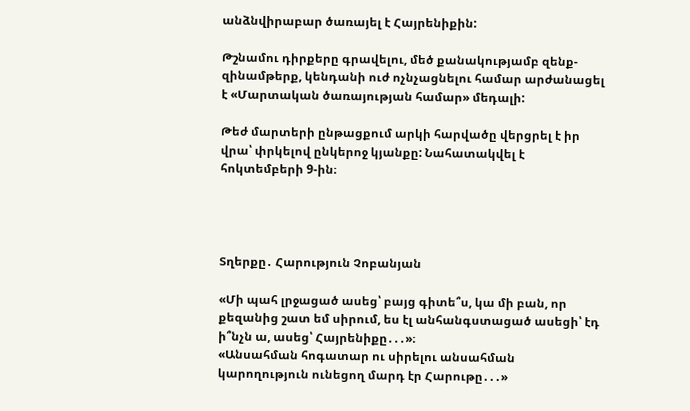անձնվիրաբար ծառայել է Հայրենիքին:

Թշնամու դիրքերը գրավելու, մեծ քանակությամբ զենք-զինամթերք, կենդանի ուժ ոչնչացնելու համար արժանացել է «Մարտական ծառայության համար» մեդալի:

Թեժ մարտերի ընթացքում արկի հարվածը վերցրել է իր վրա՝ փրկելով ընկերոջ կյանքը: Նահատակվել է հոկտեմբերի 9-ին։




Տղերքը․ Հարություն Չոբանյան

«Մի պահ լրջացած ասեց՝ բայց գիտե՞ս, կա մի բան, որ քեզանից շատ եմ սիրում, ես էլ անհանգստացած ասեցի՝ էդ ի՞նչն ա, ասեց՝ Հայրենիքը․․․»։
«Անսահման հոգատար ու սիրելու անսահման կարողություն ունեցող մարդ էր Հարութը․․․»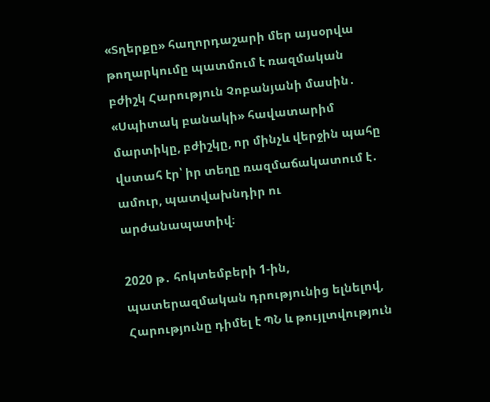«Տղերքը» հաղորդաշարի մեր այսօրվա թողարկումը պատմում է ռազմական բժիշկ Հարություն Չոբանյանի մասին․ «Սպիտակ բանակի» հավատարիմ մարտիկը, բժիշկը, որ մինչև վերջին պահը վստահ էր՝ իր տեղը ռազմաճակատում է․ ամուր, պատվախնդիր ու արժանապատիվ։

2020 թ․ հոկտեմբերի 1-ին, պատերազմական դրությունից ելնելով, Հարությունը դիմել է ՊՆ և թույլտվություն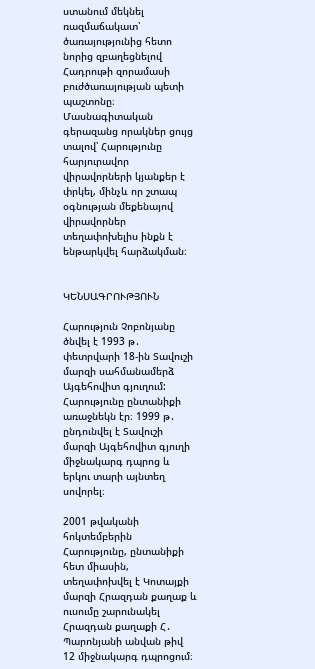ստանում մեկնել ռազմաճակատ՝ ծառայությունից հետո նորից զբաղեցնելով Հադրութի զորամասի բուժծառայության պետի պաշտոնը։ Մասնագիտական գերազանց որակներ ցույց տալով՝ Հարությունը հարյուրավոր վիրավորների կյանքեր է փրկել, մինչև որ շտապ օգնության մեքենայով վիրավորներ տեղափոխելիս ինքն է ենթարկվել հարձակման։


ԿԵՆՍԱԳՐՈՒԹՅՈՒՆ

Հարություն Չոբոնյանը ծնվել է 1993 թ․ փետրվարի 18-ին Տավուշի մարզի սահմանամերձ Այգեհովիտ գյուղում: Հարությունը ընտանիքի առաջնեկն էր։ 1999 թ․ ընդունվել է Տավուշի մարզի Այգեհովիտ գյուղի միջնակարգ դպրոց և երկու տարի այնտեղ սովորել։

2001 թվականի հոկտեմբերին Հարությունը, ընտանիքի հետ միասին, տեղափոխվել է Կոտայքի մարզի Հրազդան քաղաք և ուսումը շարունակել Հրազդան քաղաքի Հ․ Պարոնյանի անվան թիվ 12 միջնակարգ դպրոցում։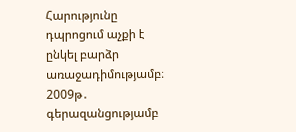Հարությունը դպրոցում աչքի է ընկել բարձր առաջադիմությամբ։ 2009թ․ գերազանցությամբ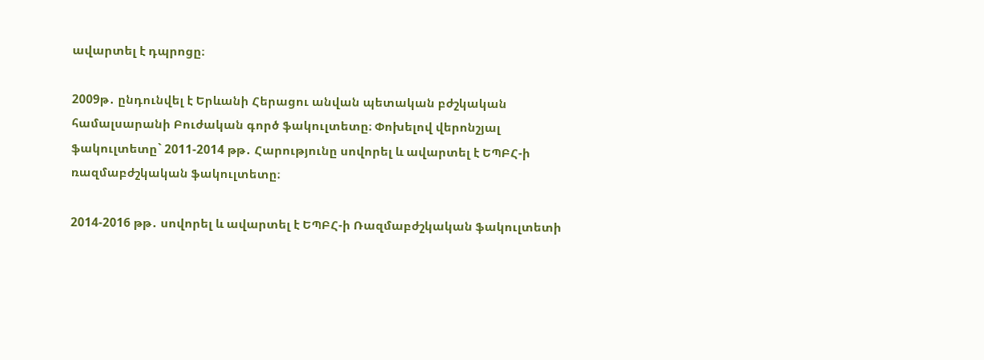ավարտել է դպրոցը։

2009թ․ ընդունվել է Երևանի Հերացու անվան պետական բժշկական համալսարանի Բուժական գործ ֆակուլտետը։ Փոխելով վերոնշյալ ֆակուլտետը` 2011-2014 թթ․ Հարությունը սովորել և ավարտել է ԵՊԲՀ-ի ռազմաբժշկական ֆակուլտետը։

2014-2016 թթ․ սովորել և ավարտել է ԵՊԲՀ-ի Ռազմաբժշկական ֆակուլտետի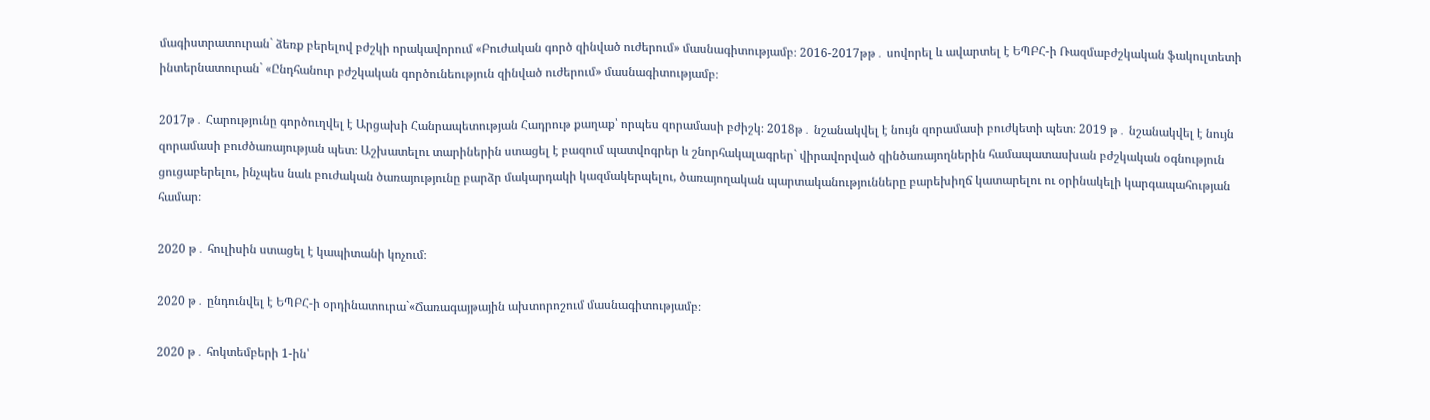մագիստրատուրան` ձեռք բերելով բժշկի որակավորում «Բուժական գործ զինված ուժերում» մասնագիտությամբ։ 2016-2017թթ․ սովորել և ավարտել է ԵՊԲՀ-ի Ռազմաբժշկական ֆակուլտետի ինտերնատուրան` «Ընդհանուր բժշկական գործունեություն զինված ուժերում» մասնագիտությամբ։

2017թ․ Հարությունը գործուղվել է Արցախի Հանրապետության Հադրութ քաղաք՝ որպես զորամասի բժիշկ։ 2018թ․ նշանակվել է նույն զորամասի բուժկետի պետ։ 2019 թ․ նշանակվել է նույն զորամասի բուժծառայության պետ։ Աշխատելու տարիներին ստացել է բազում պատվոգրեր և շնորհակալագրեր` վիրավորված զինծառայողներին համապատասխան բժշկական օգնություն ցուցաբերելու, ինչպես նաև բուժական ծառայությունը բարձր մակարդակի կազմակերպելու, ծառայողական պարտականությունները բարեխիղճ կատարելու ու օրինակելի կարգապահության համար։

2020 թ․ հուլիսին ստացել է կապիտանի կոչում։

2020 թ․ ընդունվել է ԵՊԲՀ-ի օրդինատուրա`«Ճառագայթային ախտորոշում մասնագիտությամբ։

2020 թ․ հոկտեմբերի 1-ին՝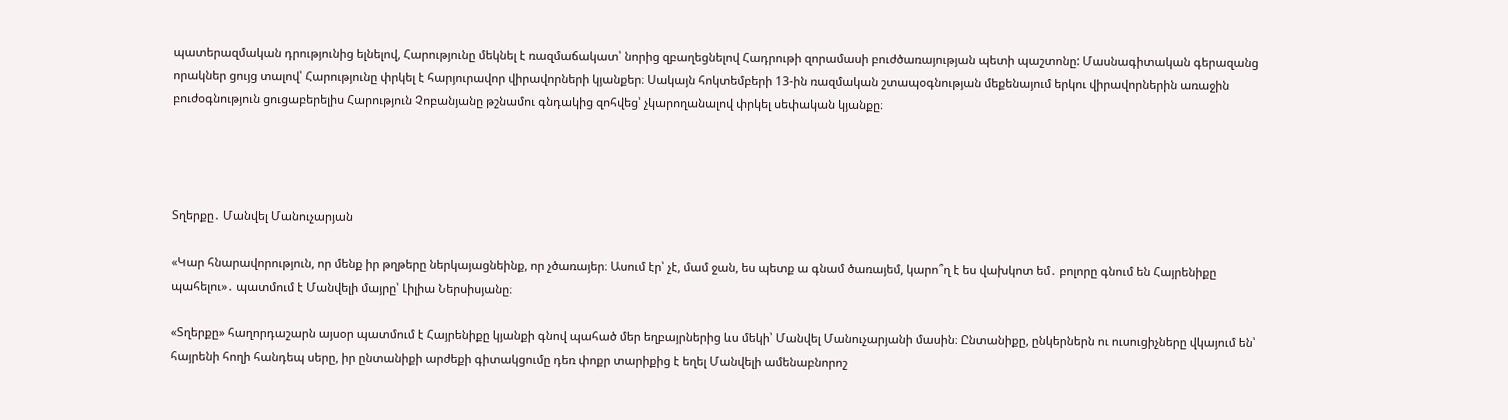պատերազմական դրությունից ելնելով, Հարությունը մեկնել է ռազմաճակատ՝ նորից զբաղեցնելով Հադրութի զորամասի բուժծառայության պետի պաշտոնը: Մասնագիտական գերազանց որակներ ցույց տալով՝ Հարությունը փրկել է հարյուրավոր վիրավորների կյանքեր։ Սակայն հոկտեմբերի 13-ին ռազմական շտապօգնության մեքենայում երկու վիրավորներին առաջին բուժօգնություն ցուցաբերելիս Հարություն Չոբանյանը թշնամու գնդակից զոհվեց՝ չկարողանալով փրկել սեփական կյանքը։




Տղերքը․ Մանվել Մանուչարյան

«Կար հնարավորություն, որ մենք իր թղթերը ներկայացնեինք, որ չծառայեր։ Ասում էր՝ չէ, մամ ջան, ես պետք ա գնամ ծառայեմ, կարո՞ղ է ես վախկոտ եմ․ բոլորը գնում են Հայրենիքը պահելու»․ պատմում է Մանվելի մայրը՝ Լիլիա Ներսիսյանը։

«Տղերքը» հաղորդաշարն այսօր պատմում է Հայրենիքը կյանքի գնով պահած մեր եղբայրներից ևս մեկի՝ Մանվել Մանուչարյանի մասին։ Ընտանիքը, ընկերներն ու ուսուցիչները վկայում են՝ հայրենի հողի հանդեպ սերը, իր ընտանիքի արժեքի գիտակցումը դեռ փոքր տարիքից է եղել Մանվելի ամենաբնորոշ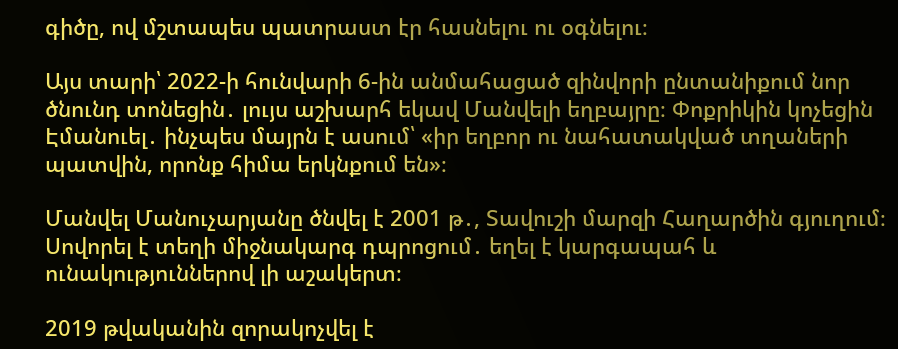գիծը, ով մշտապես պատրաստ էր հասնելու ու օգնելու։

Այս տարի՝ 2022-ի հունվարի 6-ին անմահացած զինվորի ընտանիքում նոր ծնունդ տոնեցին․ լույս աշխարհ եկավ Մանվելի եղբայրը։ Փոքրիկին կոչեցին Էմանուել․ ինչպես մայրն է ասում՝ «իր եղբոր ու նահատակված տղաների պատվին, որոնք հիմա երկնքում են»։

Մանվել Մանուչարյանը ծնվել է 2001 թ․, Տավուշի մարզի Հաղարծին գյուղում։ Սովորել է տեղի միջնակարգ դպրոցում․ եղել է կարգապահ և ունակություններով լի աշակերտ։

2019 թվականին զորակոչվել է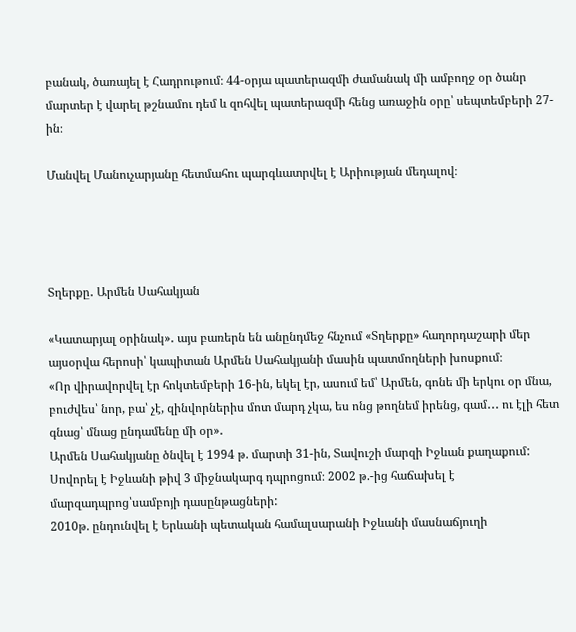բանակ, ծառայել է Հադրութում։ 44-օրյա պատերազմի ժամանակ մի ամբողջ օր ծանր մարտեր է վարել թշնամու դեմ և զոհվել պատերազմի հենց առաջին օրը՝ սեպտեմբերի 27-ին։

Մանվել Մանուչարյանը հետմահու պարգևատրվել է Արիության մեդալով։




Տղերքը․ Արմեն Սահակյան

«Կատարյալ օրինակ»․ այս բառերն են անընդմեջ հնչում «Տղերքը» հաղորդաշարի մեր այսօրվա հերոսի՝ կապիտան Արմեն Սահակյանի մասին պատմողների խոսքում։
«Որ վիրավորվել էր հոկտեմբերի 16-ին, եկել էր, ասում եմ՝ Արմեն, գոնե մի երկու օր մնա, բուժվես՝ նոր, բա՝ չէ, զինվորներիս մոտ մարդ չկա, ես ոնց թողնեմ իրենց, գամ․․․ ու էլի հետ գնաց՝ մնաց ընդամենը մի օր»․
Արմեն Սահակյանը ծնվել է 1994 թ. մարտի 31-ին, Տավուշի մարզի Իջևան քաղաքում: Սովորել է Իջևանի թիվ 3 միջնակարգ դպրոցում։ 2002 թ.-ից հաճախել է մարզադպրոց՝սամբոյի դասընթացների:
2010թ. ընդունվել է Երևանի պետական համալսարանի Իջևանի մասնաճյուղի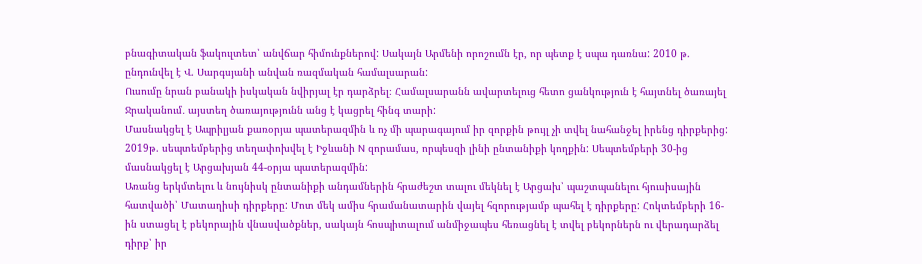բնագիտական ֆակուլտետ՝ անվճար հիմունքներով: Սակայն Արմենի որոշումն էր, որ պետք է սպա դառնա: 2010 թ. ընդունվել է Վ. Սարգսյանի անվան ռազմական համալսարան:
Ուսումը նրան բանակի իսկական նվիրյալ էր դարձրել։ Համալսարանն ավարտելուց հետո ցանկություն է հայտնել ծառայել Ջրականում․ այստեղ ծառայությունն անց է կացրել հինգ տարի:
Մասնակցել է Ապրիլյան քառօրյա պատերազմին և ոչ մի պարագայում իր զորքին թույլ չի տվել նահանջել իրենց դիրքերից:
2019թ. սեպտեմբերից տեղափոխվել է Իջևանի N զորամաս, որպեսզի լինի ընտանիքի կողքին: Սեպտեմբերի 30-ից մասնակցել է Արցախյան 44-օրյա պատերազմին:
Առանց երկմտելու և նույնիսկ ընտանիքի անդամներին հրաժեշտ տալու մեկնել է Արցախ՝ պաշտպանելու հյուսիսային հատվածի՝ Մատաղիսի դիրքերը: Մոտ մեկ ամիս հրամանատարին վայել հզորությամբ պահել է դիրքերը: Հոկտեմբերի 16-ին ստացել է բեկորային վնասվածքներ, սակայն հոսպիտալում անմիջապես հեռացնել է տվել բեկորներն ու վերադարձել դիրք՝ իր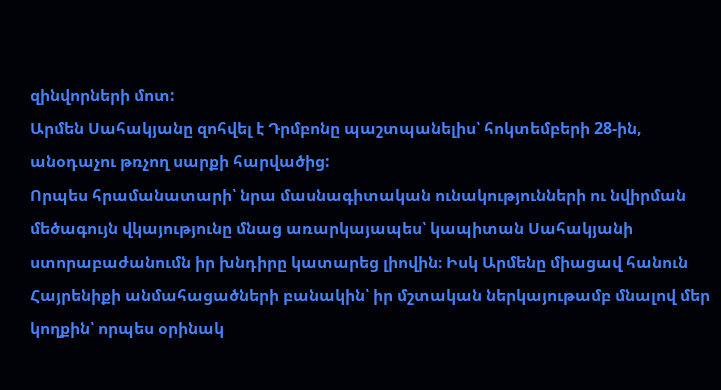զինվորների մոտ:
Արմեն Սահակյանը զոհվել է Դրմբոնը պաշտպանելիս՝ հոկտեմբերի 28-ին, անօդաչու թռչող սարքի հարվածից:
Որպես հրամանատարի՝ նրա մասնագիտական ունակությունների ու նվիրման մեծագույն վկայությունը մնաց առարկայապես՝ կապիտան Սահակյանի ստորաբաժանումն իր խնդիրը կատարեց լիովին։ Իսկ Արմենը միացավ հանուն Հայրենիքի անմահացածների բանակին՝ իր մշտական ներկայութամբ մնալով մեր կողքին՝ որպես օրինակ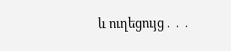և ուղեցույց․․․